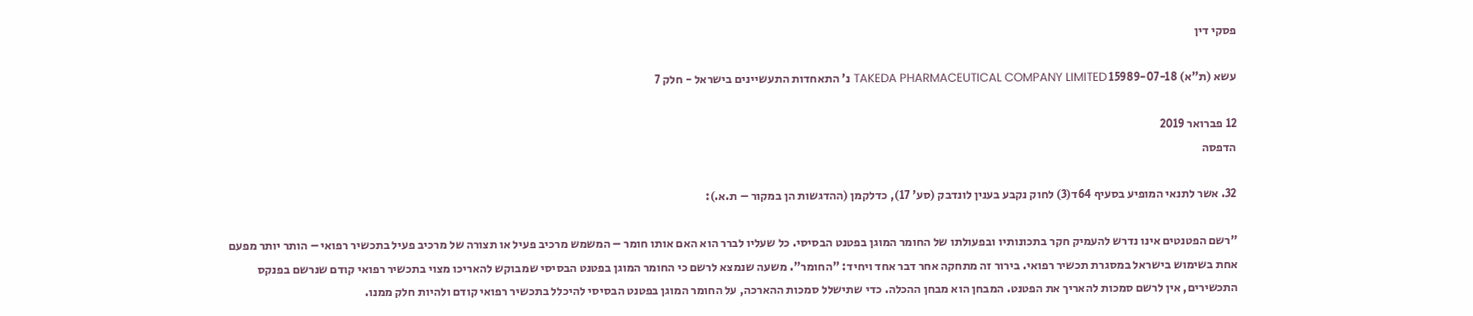פסקי דין

עשא (ת"א) 15989-07-18 TAKEDA PHARMACEUTICAL COMPANY LIMITED נ' התאחדות התעשיינים בישראל - חלק 7

12 פברואר 2019
הדפסה

32. אשר לתנאי המופיע בסעיף 64ד(3) לחוק נקבע בענין לונדבק (סע' 17), כדלקמן (ההדגשות הן במקור – ת.א.):

"רשם הפטנטים אינו נדרש להעמיק חקר בתכונותיו ובפעולתו של החומר המוגן בפטנט הבסיסי. כל שעליו לברר הוא האם אותו חומר – המשמש מרכיב פעיל או תצורה של מרכיב פעיל בתכשיר רפואי – הותר יותר מפעם אחת בשימוש בישראל במסגרת תכשיר רפואי. בירור זה מתחקה אחר דבר אחד ויחיד: "החומר". משעה שנמצא לרשם כי החומר המוגן בפטנט הבסיסי שמבוקש להאריכו מצוי בתכשיר רפואי קודם שנרשם בפנקס התכשירים, אין לרשם סמכות להאריך את הפטנט. המבחן הוא מבחן ההכלה. כדי שתישלל סמכות ההארכה, על החומר המוגן בפטנט הבסיסי להיכלל בתכשיר רפואי קודם ולהיות חלק ממנו.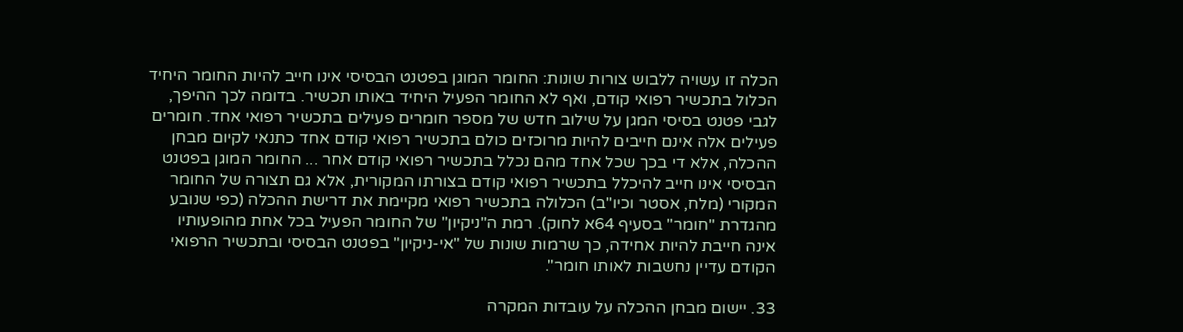הכלה זו עשויה ללבוש צורות שונות: החומר המוגן בפטנט הבסיסי אינו חייב להיות החומר היחיד הכלול בתכשיר רפואי קודם, ואף לא החומר הפעיל היחיד באותו תכשיר. בדומה לכך ההיפך, לגבי פטנט בסיסי המגן על שילוב חדש של מספר חומרים פעילים בתכשיר רפואי אחד. חומרים פעילים אלה אינם חייבים להיות מרוכזים כולם בתכשיר רפואי קודם אחד כתנאי לקיום מבחן ההכלה, אלא די בכך שכל אחד מהם נכלל בתכשיר רפואי קודם אחר ... החומר המוגן בפטנט הבסיסי אינו חייב להיכלל בתכשיר רפואי קודם בצורתו המקורית, אלא גם תצורה של החומר המקורי (מלח, אסטר וכיו"ב) הכלולה בתכשיר רפואי מקיימת את דרישת ההכלה (כפי שנובע מהגדרת "חומר" בסעיף 64א לחוק). רמת ה"ניקיון" של החומר הפעיל בכל אחת מהופעותיו אינה חייבת להיות אחידה, כך שרמות שונות של "אי-ניקיון" בפטנט הבסיסי ובתכשיר הרפואי הקודם עדיין נחשבות לאותו חומר".

33. יישום מבחן ההכלה על עובדות המקרה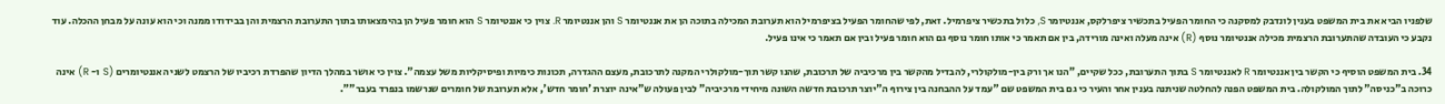שלפניו הביא את בית המשפט בענין לונדבק למסקנה כי החומר הפעיל בתכשיר ציפרלקס, אננטיומר S, כלול בתכשיר ציפרמיל. זאת, לפי שהחומר הפעיל בציפרמיל הוא תערובת המכילה בתוכה הן את אננטיומר S והן אננטיומר R. צוין כי אננטיומר S הוא חומר פעיל הן בהימצאותו בתוך התערובת הרצמית והן בבידודו ממנה וכי הוא עונה על מבחן ההכלה. עוד נקבע כי העובדה שהתערובת הרצמית מכילה אננטיומר נוסף (R) אינה מעלה ואינה מורידה, בין אם תאמר כי אותו חומר נוסף גם הוא חומר פעיל ובין אם תאמר כי אינו פעיל.

34. בית המשפט הוסיף כי הקשר בין אננטיומר R לאננטיומר S בתוך התערובת, ככל שקיים, "הנו אך ורק בין-מולקולרי, להבדיל מהקשר בין מרכיביה של תרכובת, שהנו קשר תוך-מולקולרי המקנה לתרכובת, מעצם ההגדרה, תכונות כימיות ופיסיקליות משל עצמה". צוין כי אושר במהלך הדיון שהפרדת רכיביו של הרצמט לשני האננטיומרים (S ו- R) אינה כרוכה ב"כניסה" לתוך המולקולה. בית המשפט הפנה להחלטה שניתנה בענין אחר והעיר כי גם בית המשפט שם "עמד על ההבחנה בין צירוף ה"יוצר תרכובת חדשה השונה מיחידי מרכיביה" לבין פעולה ש"אינה יוצרת 'חומר חדש', אלא תערובת של חומרים שנרשמו בנפרד בעבר"".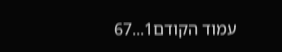עמוד הקודם1...67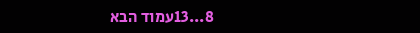8...13עמוד הבא